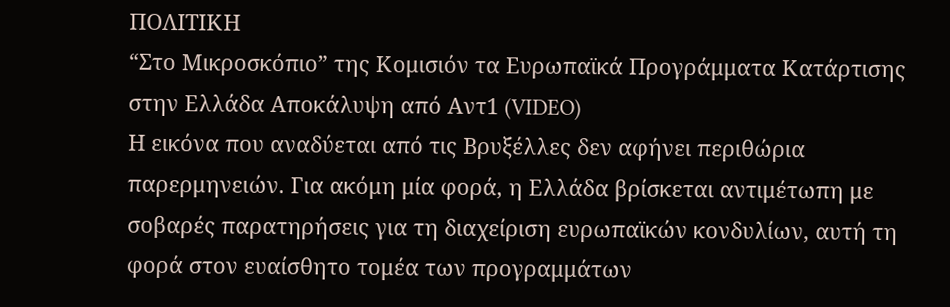ΠΟΛΙΤΙΚΗ
“Στο Μικροσκόπιο” της Κομισιόν τα Ευρωπαϊκά Προγράμματα Κατάρτισης στην Ελλάδα Αποκάλυψη από Αντ1 (VIDEO)
Η εικόνα που αναδύεται από τις Βρυξέλλες δεν αφήνει περιθώρια παρερμηνειών. Για ακόμη μία φορά, η Ελλάδα βρίσκεται αντιμέτωπη με σοβαρές παρατηρήσεις για τη διαχείριση ευρωπαϊκών κονδυλίων, αυτή τη φορά στον ευαίσθητο τομέα των προγραμμάτων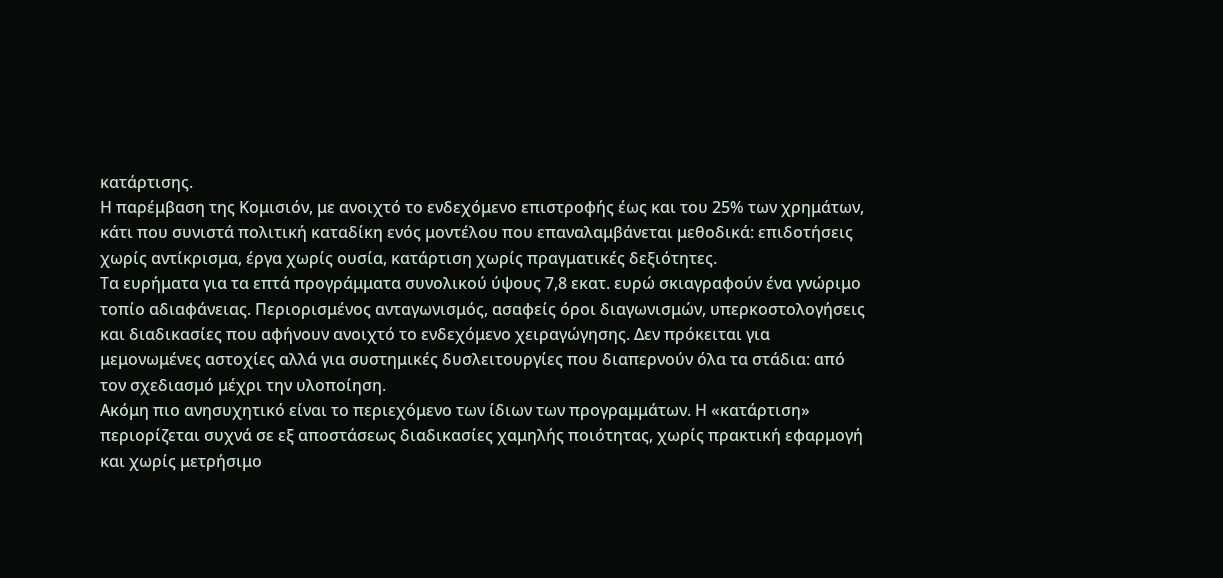κατάρτισης.
Η παρέμβαση της Κομισιόν, με ανοιχτό το ενδεχόμενο επιστροφής έως και του 25% των χρημάτων, κάτι που συνιστά πολιτική καταδίκη ενός μοντέλου που επαναλαμβάνεται μεθοδικά: επιδοτήσεις χωρίς αντίκρισμα, έργα χωρίς ουσία, κατάρτιση χωρίς πραγματικές δεξιότητες.
Τα ευρήματα για τα επτά προγράμματα συνολικού ύψους 7,8 εκατ. ευρώ σκιαγραφούν ένα γνώριμο τοπίο αδιαφάνειας. Περιορισμένος ανταγωνισμός, ασαφείς όροι διαγωνισμών, υπερκοστολογήσεις και διαδικασίες που αφήνουν ανοιχτό το ενδεχόμενο χειραγώγησης. Δεν πρόκειται για μεμονωμένες αστοχίες αλλά για συστημικές δυσλειτουργίες που διαπερνούν όλα τα στάδια: από τον σχεδιασμό μέχρι την υλοποίηση.
Ακόμη πιο ανησυχητικό είναι το περιεχόμενο των ίδιων των προγραμμάτων. Η «κατάρτιση» περιορίζεται συχνά σε εξ αποστάσεως διαδικασίες χαμηλής ποιότητας, χωρίς πρακτική εφαρμογή και χωρίς μετρήσιμο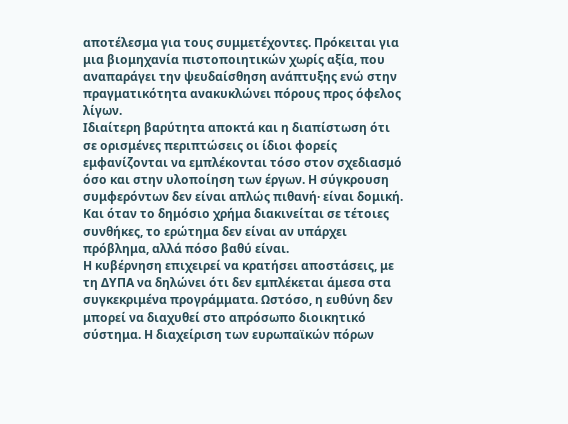αποτέλεσμα για τους συμμετέχοντες. Πρόκειται για μια βιομηχανία πιστοποιητικών χωρίς αξία, που αναπαράγει την ψευδαίσθηση ανάπτυξης ενώ στην πραγματικότητα ανακυκλώνει πόρους προς όφελος λίγων.
Ιδιαίτερη βαρύτητα αποκτά και η διαπίστωση ότι σε ορισμένες περιπτώσεις οι ίδιοι φορείς εμφανίζονται να εμπλέκονται τόσο στον σχεδιασμό όσο και στην υλοποίηση των έργων. Η σύγκρουση συμφερόντων δεν είναι απλώς πιθανή· είναι δομική. Και όταν το δημόσιο χρήμα διακινείται σε τέτοιες συνθήκες, το ερώτημα δεν είναι αν υπάρχει πρόβλημα, αλλά πόσο βαθύ είναι.
Η κυβέρνηση επιχειρεί να κρατήσει αποστάσεις, με τη ΔΥΠΑ να δηλώνει ότι δεν εμπλέκεται άμεσα στα συγκεκριμένα προγράμματα. Ωστόσο, η ευθύνη δεν μπορεί να διαχυθεί στο απρόσωπο διοικητικό σύστημα. Η διαχείριση των ευρωπαϊκών πόρων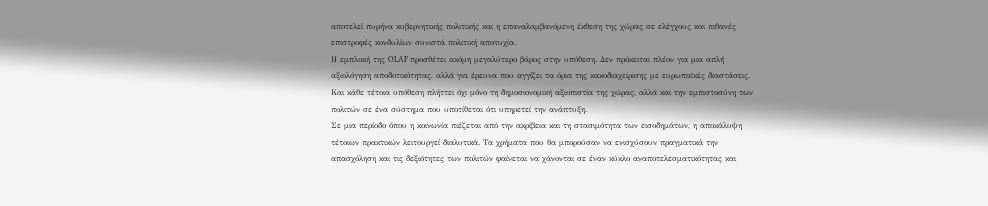αποτελεί πυρήνα κυβερνητικής πολιτικής και η επαναλαμβανόμενη έκθεση της χώρας σε ελέγχους και πιθανές επιστροφές κονδυλίων συνιστά πολιτική αποτυχία.
Η εμπλοκή της OLAF προσθέτει ακόμη μεγαλύτερο βάρος στην υπόθεση. Δεν πρόκειται πλέον για μια απλή αξιολόγηση αποδοτικότητας, αλλά για έρευνα που αγγίζει τα όρια της κακοδιαχείρισης με ευρωπαϊκές διαστάσεις. Και κάθε τέτοια υπόθεση πλήττει όχι μόνο τη δημοσιονομική αξιοπιστία της χώρας, αλλά και την εμπιστοσύνη των πολιτών σε ένα σύστημα που υποτίθεται ότι υπηρετεί την ανάπτυξη.
Σε μια περίοδο όπου η κοινωνία πιέζεται από την ακρίβεια και τη στασιμότητα των εισοδημάτων, η αποκάλυψη τέτοιων πρακτικών λειτουργεί διαλυτικά. Τα χρήματα που θα μπορούσαν να ενισχύσουν πραγματικά την απασχόληση και τις δεξιότητες των πολιτών φαίνεται να χάνονται σε έναν κύκλο αναποτελεσματικότητας και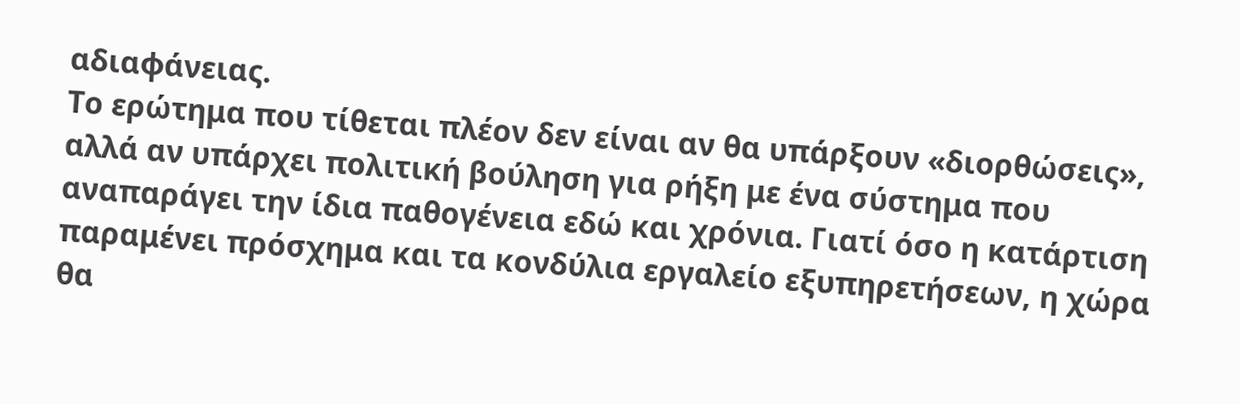αδιαφάνειας.
Το ερώτημα που τίθεται πλέον δεν είναι αν θα υπάρξουν «διορθώσεις», αλλά αν υπάρχει πολιτική βούληση για ρήξη με ένα σύστημα που αναπαράγει την ίδια παθογένεια εδώ και χρόνια. Γιατί όσο η κατάρτιση παραμένει πρόσχημα και τα κονδύλια εργαλείο εξυπηρετήσεων, η χώρα θα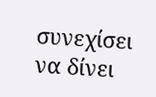συνεχίσει να δίνει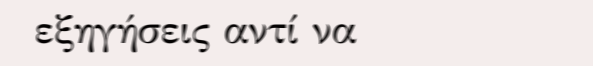εξηγήσεις αντί να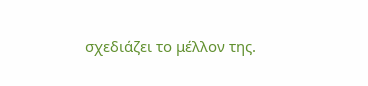σχεδιάζει το μέλλον της.